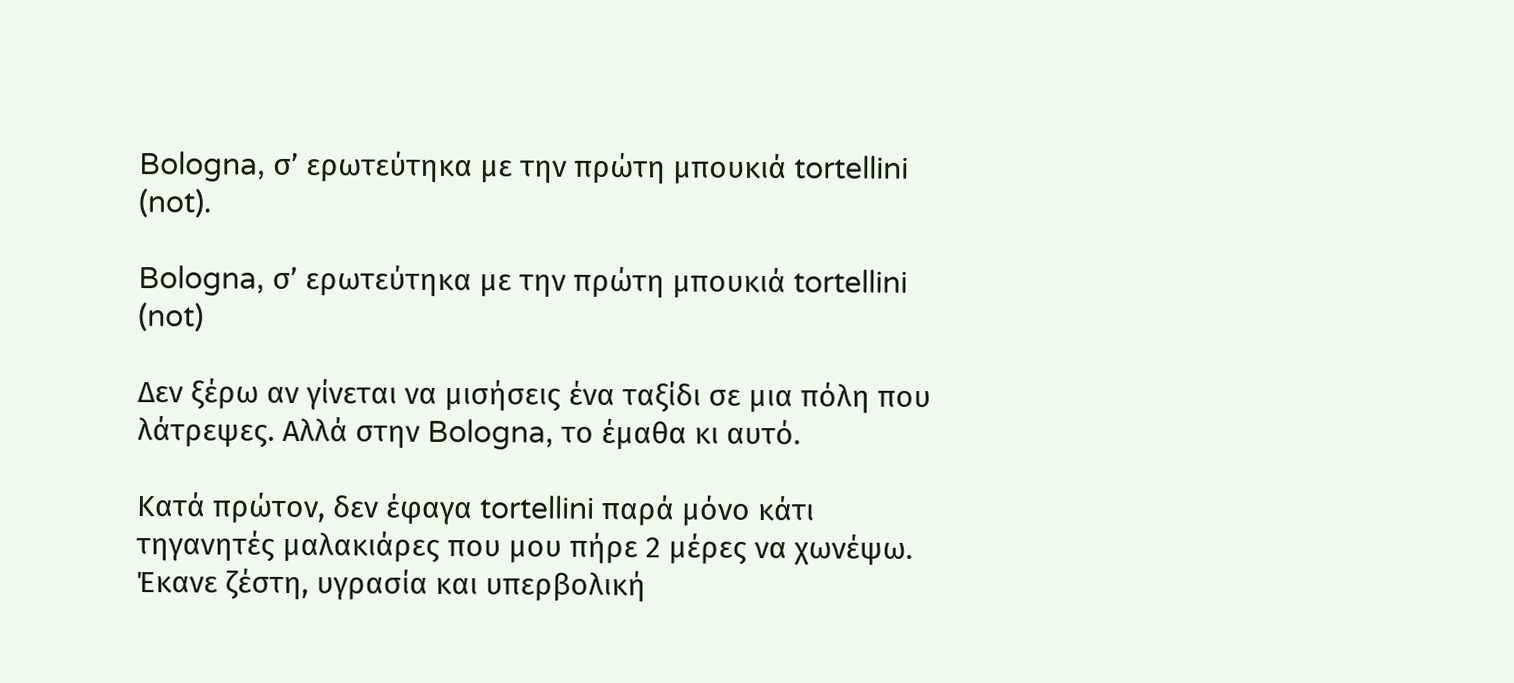Bologna, σ’ ερωτεύτηκα με την πρώτη μπουκιά tortellini (not).

Bologna, σ’ ερωτεύτηκα με την πρώτη μπουκιά tortellini (not)

Δεν ξέρω αν γίνεται να μισήσεις ένα ταξίδι σε μια πόλη που λάτρεψες. Αλλά στην Bologna, το έμαθα κι αυτό.

Κατά πρώτον, δεν έφαγα tortellini παρά μόνο κάτι τηγανητές μαλακιάρες που μου πήρε 2 μέρες να χωνέψω. Έκανε ζέστη, υγρασία και υπερβολική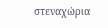στεναχώρια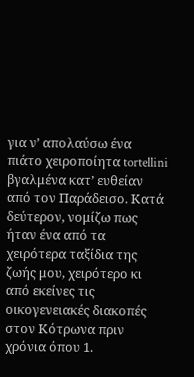για ν’ απολαύσω ένα πιάτο χειροποίητα tortellini βγαλμένα κατ’ ευθείαν από τον Παράδεισο. Κατά δεύτερον, νομίζω πως ήταν ένα από τα χειρότερα ταξίδια της ζωής μου, χειρότερο κι από εκείνες τις οικογενειακές διακοπές στον Κότρωνα πριν χρόνια όπου 1.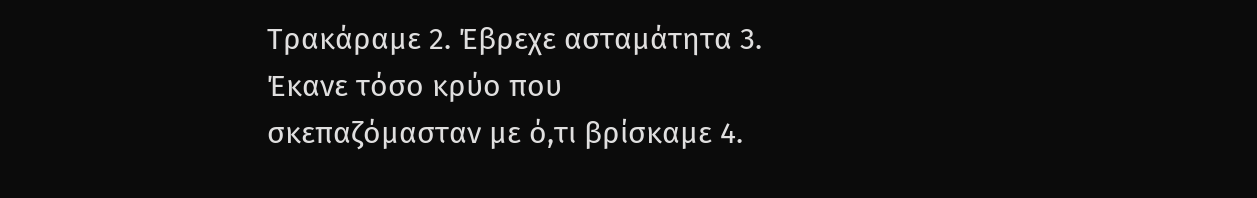Τρακάραμε 2. Έβρεχε ασταμάτητα 3. Έκανε τόσο κρύο που σκεπαζόμασταν με ό,τι βρίσκαμε 4.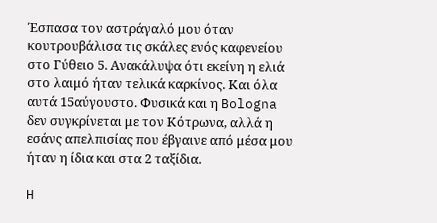Έσπασα τον αστράγαλό μου όταν κουτρουβάλισα τις σκάλες ενός καφενείου στο Γύθειο 5. Ανακάλυψα ότι εκείνη η ελιά στο λαιμό ήταν τελικά καρκίνος. Και όλα αυτά 15αύγουστο. Φυσικά και η Bologna δεν συγκρίνεται με τον Κότρωνα, αλλά η εσάνς απελπισίας που έβγαινε από μέσα μου ήταν η ίδια και στα 2 ταξίδια.

H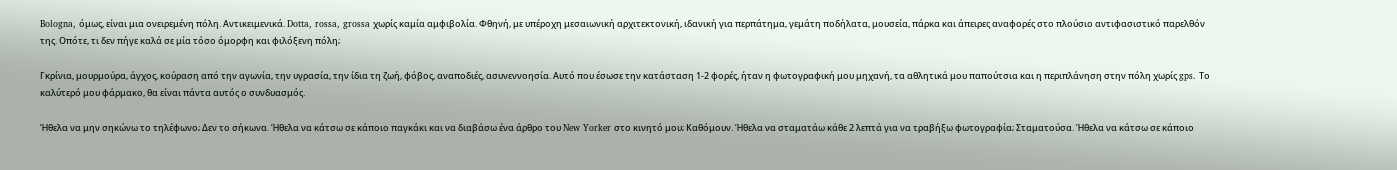Bologna, όμως, είναι μια ονειρεμένη πόλη. Αντικειμενικά. Dotta, rossa, grossa χωρίς καμία αμφιβολία. Φθηνή, με υπέροχη μεσαιωνική αρχιτεκτονική, ιδανική για περπάτημα, γεμάτη ποδήλατα, μουσεία, πάρκα και άπειρες αναφορές στο πλούσιο αντιφασιστικό παρελθόν της. Οπότε, τι δεν πήγε καλά σε μία τόσο όμορφη και φιλόξενη πόλη;

Γκρίνια, μουρμούρα, άγχος, κούραση από την αγωνία, την υγρασία, την ίδια τη ζωή, φόβος, αναποδιές, ασυνεννοησία. Αυτό που έσωσε την κατάσταση 1-2 φορές, ήταν η φωτογραφική μου μηχανή, τα αθλητικά μου παπούτσια και η περιπλάνηση στην πόλη χωρίς gps. Το καλύτερό μου φάρμακο, θα είναι πάντα αυτός ο συνδυασμός.

Ήθελα να μην σηκώνω το τηλέφωνο; Δεν το σήκωνα. Ήθελα να κάτσω σε κάποιο παγκάκι και να διαβάσω ένα άρθρο του New Yorker στο κινητό μου; Καθόμουν. Ήθελα να σταματάω κάθε 2 λεπτά για να τραβήξω φωτογραφία; Σταματούσα. Ήθελα να κάτσω σε κάποιο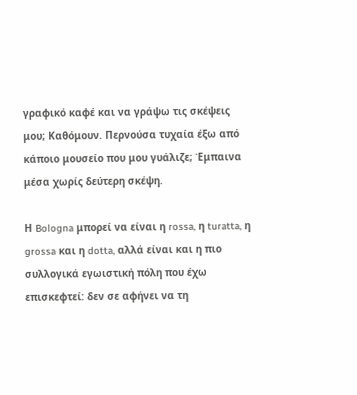γραφικό καφέ και να γράψω τις σκέψεις μου; Καθόμουν. Περνούσα τυχαία έξω από κάποιο μουσείο που μου γυάλιζε; Έμπαινα μέσα χωρίς δεύτερη σκέψη.

Η Bologna μπορεί να είναι η rossa, η turatta, η grossa και η dotta, αλλά είναι και η πιο συλλογικά εγωιστική πόλη που έχω επισκεφτεί: δεν σε αφήνει να τη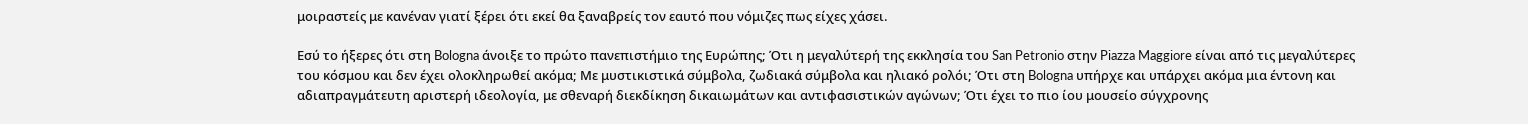μοιραστείς με κανέναν γιατί ξέρει ότι εκεί θα ξαναβρείς τον εαυτό που νόμιζες πως είχες χάσει.

Εσύ το ήξερες ότι στη Bologna άνοιξε το πρώτο πανεπιστήμιο της Ευρώπης; Ότι η μεγαλύτερή της εκκλησία του San Petronio στην Piazza Maggiore είναι από τις μεγαλύτερες του κόσμου και δεν έχει ολοκληρωθεί ακόμα; Με μυστικιστικά σύμβολα, ζωδιακά σύμβολα και ηλιακό ρολόι; Ότι στη Bologna υπήρχε και υπάρχει ακόμα μια έντονη και αδιαπραγμάτευτη αριστερή ιδεολογία, με σθεναρή διεκδίκηση δικαιωμάτων και αντιφασιστικών αγώνων; Ότι έχει το πιο ίου μουσείο σύγχρονης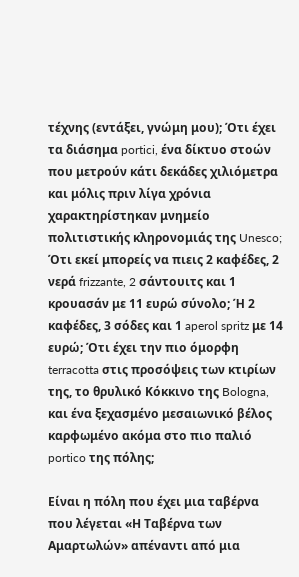τέχνης (εντάξει, γνώμη μου); Ότι έχει τα διάσημα portici, ένα δίκτυο στοών που μετρούν κάτι δεκάδες χιλιόμετρα και μόλις πριν λίγα χρόνια χαρακτηρίστηκαν μνημείο πολιτιστικής κληρονομιάς της Unesco;  Ότι εκεί μπορείς να πιεις 2 καφέδες, 2 νερά frizzante, 2 σάντουιτς και 1 κρουασάν με 11 ευρώ σύνολο; Ή 2 καφέδες, 3 σόδες και 1 aperol spritz με 14 ευρώ; Ότι έχει την πιο όμορφη terracotta στις προσόψεις των κτιρίων της, το θρυλικό Κόκκινο της Bologna, και ένα ξεχασμένο μεσαιωνικό βέλος καρφωμένο ακόμα στο πιο παλιό portico της πόλης;

Eίναι η πόλη που έχει μια ταβέρνα που λέγεται «Η Ταβέρνα των Αμαρτωλών» απέναντι από μια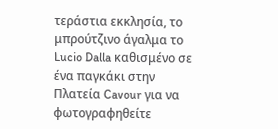τεράστια εκκλησία, το μπρούτζινο άγαλμα το Lucio Dalla καθισμένο σε ένα παγκάκι στην Πλατεία Cavour για να φωτογραφηθείτε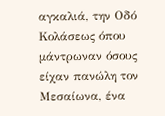αγκαλιά, την Οδό Κολάσεως όπου μάντρωναν όσους είχαν πανώλη τον Μεσαίωνα, ένα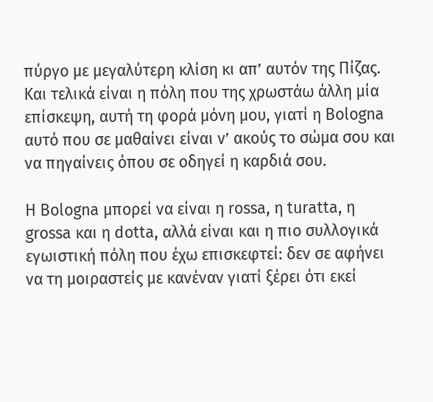πύργο με μεγαλύτερη κλίση κι απ’ αυτόν της Πίζας. Και τελικά είναι η πόλη που της χρωστάω άλλη μία επίσκεψη, αυτή τη φορά μόνη μου, γιατί η Bologna αυτό που σε μαθαίνει είναι ν’ ακούς το σώμα σου και να πηγαίνεις όπου σε οδηγεί η καρδιά σου.

Η Bologna μπορεί να είναι η rossa, η turatta, η grossa και η dotta, αλλά είναι και η πιο συλλογικά εγωιστική πόλη που έχω επισκεφτεί: δεν σε αφήνει να τη μοιραστείς με κανέναν γιατί ξέρει ότι εκεί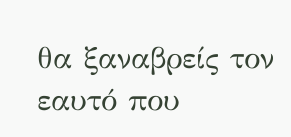θα ξαναβρείς τον εαυτό που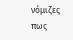νόμιζες πως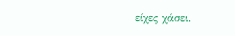είχες χάσει.